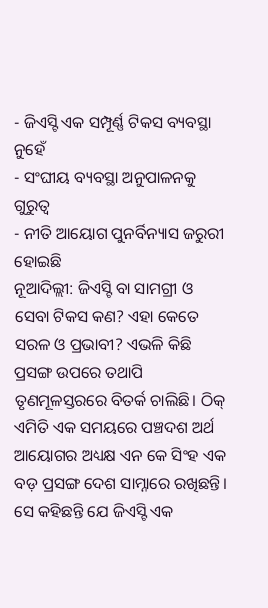- ଜିଏସ୍ଟି ଏକ ସମ୍ପୂର୍ଣ୍ଣ ଟିକସ ବ୍ୟବସ୍ଥା ନୁହେଁ
- ସଂଘୀୟ ବ୍ୟବସ୍ଥା ଅନୁପାଳନକୁ ଗୁରୁତ୍ବ
- ନୀତି ଆୟୋଗ ପୁନର୍ବିନ୍ୟାସ ଜରୁରୀ ହୋଇଛି
ନୂଆଦିଲ୍ଲୀ: ଜିଏସ୍ଟି ବା ସାମଗ୍ରୀ ଓ ସେବା ଟିକସ କଣ? ଏହା କେତେ ସରଳ ଓ ପ୍ରଭାବୀ? ଏଭଳି କିଛି ପ୍ରସଙ୍ଗ ଉପରେ ତଥାପି ତୃଣମୂଳସ୍ତରରେ ବିତର୍କ ଚାଲିଛି। ଠିକ୍ ଏମିତି ଏକ ସମୟରେ ପଞ୍ଚଦଶ ଅର୍ଥ ଆୟୋଗର ଅଧ୍ୟକ୍ଷ ଏନ କେ ସିଂହ ଏକ ବଡ଼ ପ୍ରସଙ୍ଗ ଦେଶ ସାମ୍ନାରେ ରଖିଛନ୍ତି। ସେ କହିଛନ୍ତି ଯେ ଜିଏସ୍ଟି ଏକ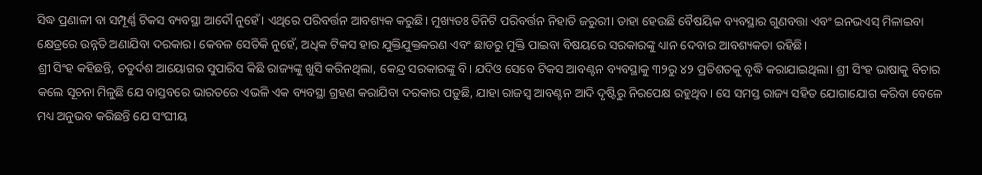ସିଦ୍ଧ ପ୍ରଣାଳୀ ବା ସମ୍ପୂର୍ଣ୍ଣ ଟିକସ ବ୍ୟବସ୍ଥା ଆଦୌ ନୁହେଁ। ଏଥିରେ ପରିବର୍ତ୍ତନ ଆବଶ୍ୟକ କରୁଛି। ମୁଖ୍ୟତଃ ତିନିଟି ପରିବର୍ତ୍ତନ ନିହାତି ଜରୁରୀ। ତାହା ହେଉଛି ବୈଷୟିକ ବ୍ୟବସ୍ଥାର ଗୁଣବତ୍ତା ଏବଂ ଇନଭଏସ୍ ମିଳାଇବା କ୍ଷେତ୍ରରେ ଉନ୍ନତି ଅଣାଯିବା ଦରକାର। କେବଳ ସେତିକି ନୁହେଁ, ଅଧିକ ଟିକସ ହାର ଯୁକ୍ତିଯୁକ୍ତକରଣ ଏବଂ ଛାଡରୁ ମୁକ୍ତି ପାଇବା ବିଷୟରେ ସରକାରଙ୍କୁ ଧ୍ୟାନ ଦେବାର ଆବଶ୍ୟକତା ରହିଛି।
ଶ୍ରୀ ସିଂହ କହିଛନ୍ତି, ଚତୁର୍ଦଶ ଆୟୋଗର ସୁପାରିସ କିଛି ରାଜ୍ୟଙ୍କୁ ଖୁସି କରିନଥିଲା, କେନ୍ଦ୍ର ସରକାରଙ୍କୁ ବି। ଯଦିଓ ସେବେ ଟିକସ ଆବଣ୍ଟନ ବ୍ୟବସ୍ଥାକୁ ୩୨ରୁ ୪୨ ପ୍ରତିଶତକୁ ବୃଦ୍ଧି କରାଯାଇଥିଲା। ଶ୍ରୀ ସିଂହ ଭାଷାକୁ ବିଚାର କଲେ ସୂଚନା ମିଳୁଛି ଯେ ବାସ୍ତବରେ ଭାରତରେ ଏଭଳି ଏକ ବ୍ୟବସ୍ଥା ଗ୍ରହଣ କରାଯିବା ଦରକାର ପଡ଼ୁଛି, ଯାହା ରାଜସ୍ବ ଆବଣ୍ଟନ ଆଦି ଦୃଷ୍ଟିରୁ ନିରପେକ୍ଷ ରହୁଥିବ। ସେ ସମସ୍ତ ରାଜ୍ୟ ସହିତ ଯୋଗାଯୋଗ କରିବା ବେଳେ ମଧ୍ୟ ଅନୁଭବ କରିଛନ୍ତି ଯେ ସଂଘୀୟ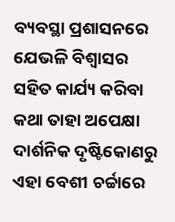ବ୍ୟବସ୍ଥା ପ୍ରଶାସନରେ ଯେଭଳି ବିଶ୍ବାସର ସହିତ କାର୍ଯ୍ୟ କରିବା କଥା ତାହା ଅପେକ୍ଷା ଦାର୍ଶନିକ ଦୃଷ୍ଟିକୋଣରୁ ଏହା ବେଶୀ ଚର୍ଚ୍ଚାରେ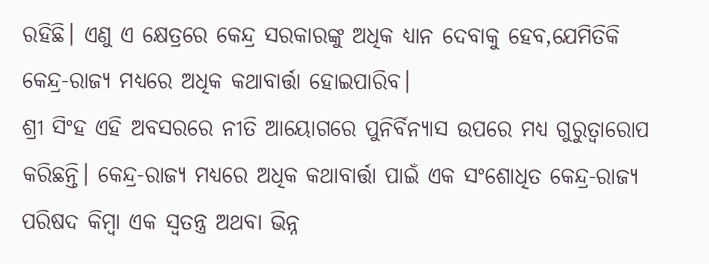ରହିଛି। ଏଣୁ ଏ କ୍ଷେତ୍ରରେ କେନ୍ଦ୍ର ସରକାରଙ୍କୁ ଅଧିକ ଧ୍ୟାନ ଦେବାକୁ ହେବ,ଯେମିତିକି କେନ୍ଦ୍ର-ରାଜ୍ୟ ମଧ୍ୟରେ ଅଧିକ କଥାବାର୍ତ୍ତା ହୋଇପାରିବ।
ଶ୍ରୀ ସିଂହ ଏହି ଅବସରରେ ନୀତି ଆୟୋଗରେ ପୁନିର୍ବିନ୍ୟାସ ଉପରେ ମଧ୍ୟ ଗୁରୁତ୍ବାରୋପ କରିଛନ୍ତି। କେନ୍ଦ୍ର-ରାଜ୍ୟ ମଧ୍ୟରେ ଅଧିକ କଥାବାର୍ତ୍ତା ପାଇଁ ଏକ ସଂଶୋଧିତ କେନ୍ଦ୍ର-ରାଜ୍ୟ ପରିଷଦ କିମ୍ବା ଏକ ସ୍ବତନ୍ତ୍ର ଅଥବା ଭିନ୍ନ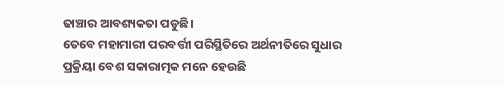ଢାଞ୍ଚାର ଆବଶ୍ୟକତା ପଡୁଛି।
ତେବେ ମହାମାରୀ ପରବର୍ତ୍ତୀ ପରିସ୍ଥିତିରେ ଅର୍ଥନୀତିରେ ସୁଧାର ପ୍ରକ୍ରିୟା ବେଶ ସକାରାତ୍ମକ ମନେ ହେଉଛି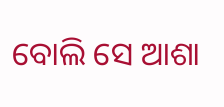ବୋଲି ସେ ଆଶା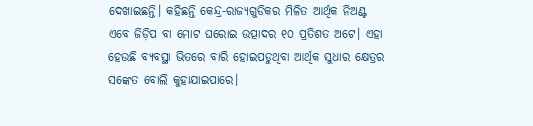ଦେଖାଇଛନ୍ତି। କହିଛନ୍ତି କେନ୍ଦ୍ର-ରାଜ୍ୟଗୁଡିକର ମିଳିତ ଆର୍ଥିକ ନିଅଣ୍ଟ ଏବେ ଜିଡ଼ିପ ବା ମୋଟ ଘରୋଇ ଉତ୍ପାଦର ୧୦ ପ୍ରତିଶତ ଅଟେ। ଏହା ହେଉଛି ବ୍ୟବସ୍ଥା ଭିତରେ ବାରି ହୋଇପଡୁଥିବା ଆର୍ଥିକ ସୁଧାର କ୍ଷେତ୍ରର ସଙ୍କେତ ବୋଲି କୁହାଯାଇପାରେ।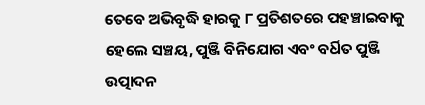ତେବେ ଅଭିବୃଦ୍ଧି ହାରକୁ ୮ ପ୍ରତିଶତରେ ପହଞ୍ଚାଇବାକୁ ହେଲେ ସଞ୍ଚୟ, ପୁଞ୍ଜି ବିନିଯୋଗ ଏବଂ ବର୍ଧିତ ପୁଞ୍ଜି ଉତ୍ପାଦନ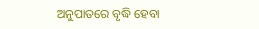ଅନୁପାତରେ ବୃଦ୍ଧି ହେବା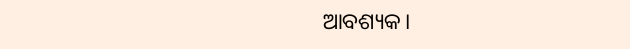ଆବଶ୍ୟକ।